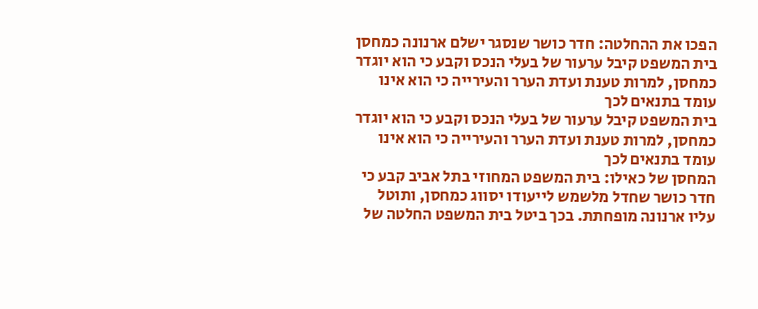הפכו את ההחלטה: חדר כושר שנסגר ישלם ארנונה כמחסן
בית המשפט קיבל ערעור של בעלי הנכס וקבע כי הוא יוגדר כמחסן, למרות טענת ועדת הערר והעירייה כי הוא אינו עומד בתנאים לכך
בית המשפט קיבל ערעור של בעלי הנכס וקבע כי הוא יוגדר כמחסן, למרות טענת ועדת הערר והעירייה כי הוא אינו עומד בתנאים לכך
המחסן של כאילו: בית המשפט המחוזי בתל אביב קבע כי חדר כושר שחדל מלשמש לייעודו יסווג כמחסן, ותוטל עליו ארנונה מופחתת. בכך ביטל בית המשפט החלטה של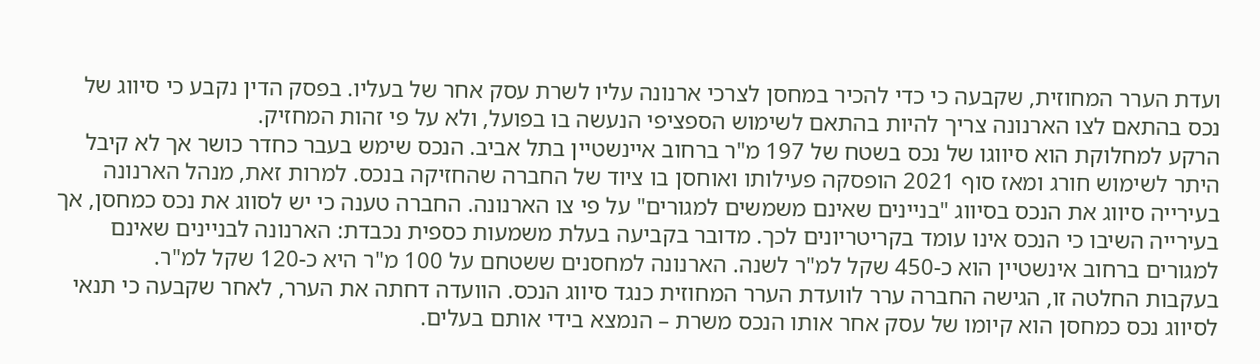ועדת הערר המחוזית, שקבעה כי כדי להכיר במחסן לצרכי ארנונה עליו לשרת עסק אחר של בעליו. בפסק הדין נקבע כי סיווג של נכס בהתאם לצו הארנונה צריך להיות בהתאם לשימוש הספציפי הנעשה בו בפועל, ולא על פי זהות המחזיק.
הרקע למחלוקת הוא סיווגו של נכס בשטח של 197 מ"ר ברחוב איינשטיין בתל אביב. הנכס שימש בעבר כחדר כושר אך לא קיבל היתר לשימוש חורג ומאז סוף 2021 הופסקה פעילותו ואוחסן בו ציוד של החברה שהחזיקה בנכס. למרות זאת, מנהל הארנונה בעירייה סיווג את הנכס בסיווג "בניינים שאינם משמשים למגורים" על פי צו הארנונה. החברה טענה כי יש לסווג את נכס כמחסן, אך בעירייה השיבו כי הנכס אינו עומד בקריטריונים לכך. מדובר בקביעה בעלת משמעות כספית נכבדת: הארנונה לבניינים שאינם למגורים ברחוב אינשטיין הוא כ-450 שקל למ"ר לשנה. הארנונה למחסנים ששטחם על 100 מ"ר היא כ-120 שקל למ"ר.
בעקבות החלטה זו, הגישה החברה ערר לוועדת הערר המחוזית כנגד סיווג הנכס. הוועדה דחתה את הערר, לאחר שקבעה כי תנאי לסיווג נכס כמחסן הוא קיומו של עסק אחר אותו הנכס משרת – הנמצא בידי אותם בעלים.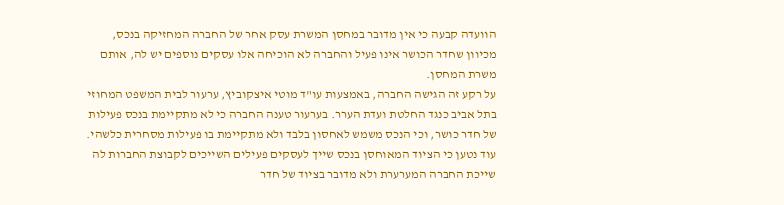הוועדה קבעה כי אין מדובר במחסן המשרת עסק אחר של החברה המחזיקה בנכס, מכיוון שחדר הכושר אינו פעיל והחברה לא הוכיחה אלו עסקים נוספים יש לה, אותם משרת המחסן.
על רקע זה הגישה החברה, באמצעות עו"ד מוטי איצקוביץ, ערעור לבית המשפט המחוזי בתל אביב כנגד החלטת ועדת הערר. בערעור טענה החברה כי לא מתקיימת בנכס פעילות של חדר כושר, וכי הנכס משמש לאחסון בלבד ולא מתקיימת בו פעילות מסחרית כלשהי. עוד נטען כי הציוד המאוחסן בנכס שייך לעסקים פעילים השייכים לקבוצת החברות לה שייכת החברה המערערת ולא מדובר בציוד של חדר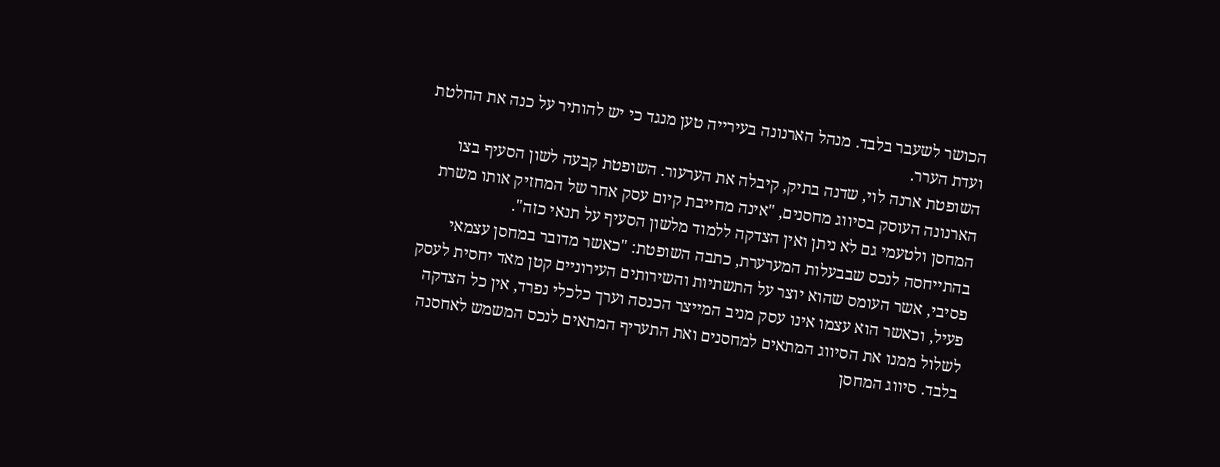הכושר לשעבר בלבד. מנהל הארנונה בעירייה טען מנגד כי יש להותיר על כנה את החלטת ועדת הערר.
השופטת ארנה לוי, שדנה בתיק, קיבלה את הערעור. השופטת קבעה לשון הסעיף בצו הארנונה העוסק בסיווג מחסנים, "אינה מחייבת קיום עסק אחר של המחזיק אותו משרת המחסן ולטעמי גם לא ניתן ואין הצדקה ללמוד מלשון הסעיף על תנאי כזה".
בהתייחסה לנכס שבבעלות המערערת, כתבה השופטת: "כאשר מדובר במחסן עצמאי פסיבי, אשר העומס שהוא יוצר על התשתיות והשירותים העירוניים קטן מאד יחסית לעסק פעיל, וכאשר הוא עצמו אינו עסק מניב המייצר הכנסה וערך כלכלי נפרד, אין כל הצדקה לשלול ממנו את הסיווג המתאים למחסנים ואת התעריף המתאים לנכס המשמש לאחסנה בלבד. סיווג המחסן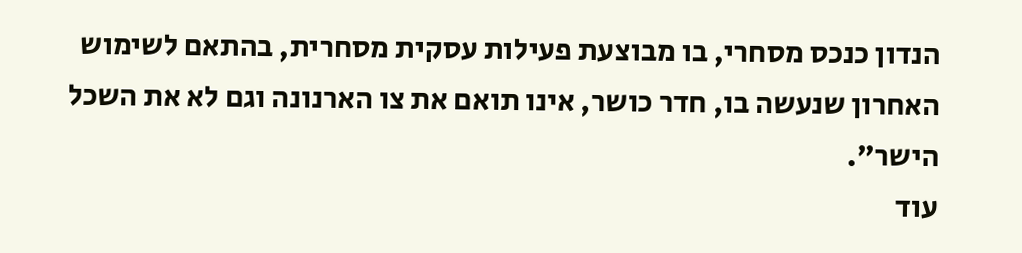הנדון כנכס מסחרי, בו מבוצעת פעילות עסקית מסחרית, בהתאם לשימוש האחרון שנעשה בו, חדר כושר, אינו תואם את צו הארנונה וגם לא את השכל הישר".
עוד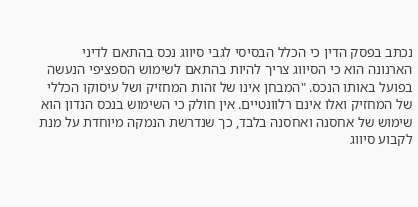נכתב בפסק הדין כי הכלל הבסיסי לגבי סיווג נכס בהתאם לדיני הארנונה הוא כי הסיווג צריך להיות בהתאם לשימוש הספציפי הנעשה בפועל באותו הנכס. "המבחן אינו של זהות המחזיק ושל עיסוקו הכללי של המחזיק ואלו אינם רלוונטיים. אין חולק כי השימוש בנכס הנדון הוא שימוש של אחסנה ואחסנה בלבד, כך שנדרשת הנמקה מיוחדת על מנת לקבוע סיווג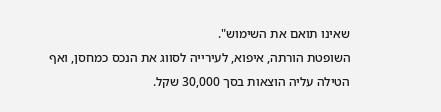שאינו תואם את השימוש".
השופטת הורתה, איפוא, לעירייה לסווג את הנכס כמחסן, ואף הטילה עליה הוצאות בסך 30,000 שקל.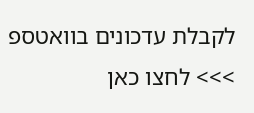לקבלת עדכונים בוואטספ >>> לחצו כאן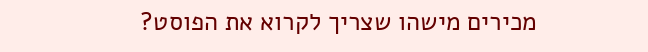מכירים מישהו שצריך לקרוא את הפוסט?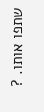שתפו אותו. ?